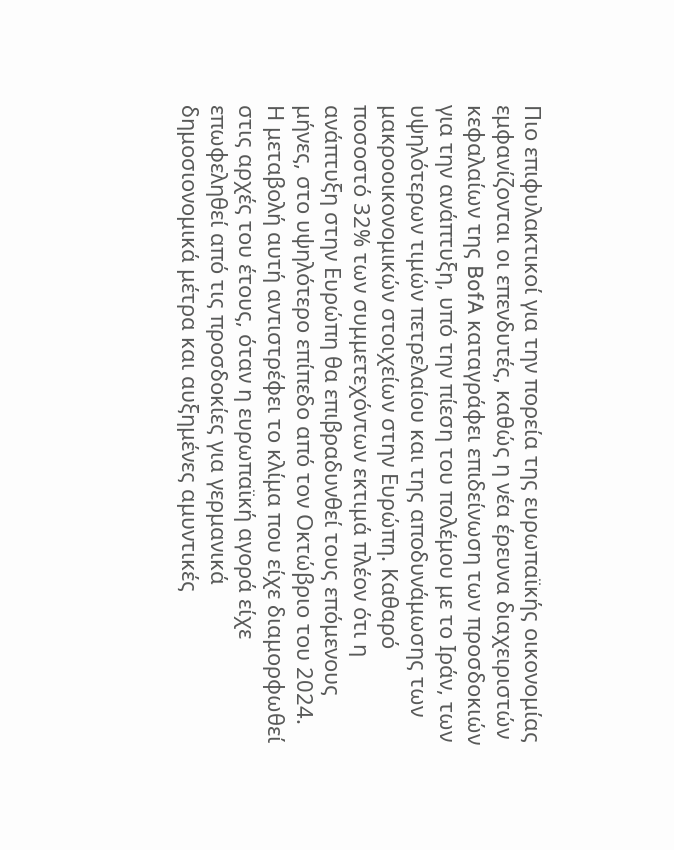Πιο επιφυλακτικοί για την πορεία της ευρωπαϊκής οικονομίας εμφανίζονται οι επενδυτές, καθώς η νέα έρευνα διαχειριστών κεφαλαίων της BofA καταγράφει επιδείνωση των προσδοκιών για την ανάπτυξη, υπό την πίεση του πολέμου με το Ιράν, των υψηλότερων τιμών πετρελαίου και της αποδυνάμωσης των μακροοικονομικών στοιχείων στην Ευρώπη. Καθαρό ποσοστό 32% των συμμετεχόντων εκτιμά πλέον ότι η ανάπτυξη στην Ευρώπη θα επιβραδυνθεί τους επόμενους μήνες, στο υψηλότερο επίπεδο από τον Οκτώβριο του 2024.
Η μεταβολή αυτή αντιστρέφει το κλίμα που είχε διαμορφωθεί στις αρχές του έτους, όταν η ευρωπαϊκή αγορά είχε επωφεληθεί από τις προσδοκίες για γερμανικά δημοσιονομικά μέτρα και αυξημένες αμυντικές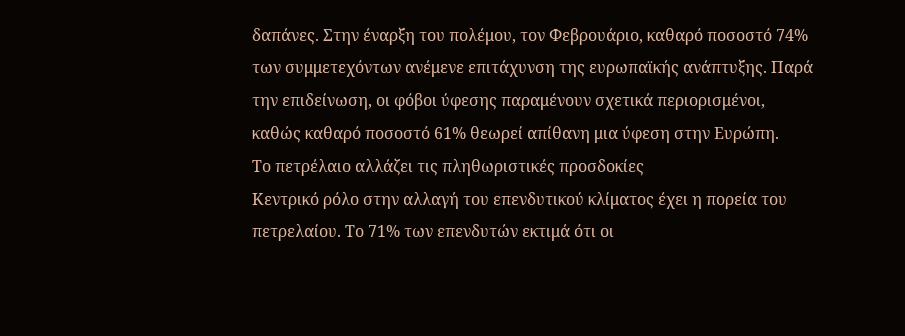δαπάνες. Στην έναρξη του πολέμου, τον Φεβρουάριο, καθαρό ποσοστό 74% των συμμετεχόντων ανέμενε επιτάχυνση της ευρωπαϊκής ανάπτυξης. Παρά την επιδείνωση, οι φόβοι ύφεσης παραμένουν σχετικά περιορισμένοι, καθώς καθαρό ποσοστό 61% θεωρεί απίθανη μια ύφεση στην Ευρώπη.
Το πετρέλαιο αλλάζει τις πληθωριστικές προσδοκίες
Κεντρικό ρόλο στην αλλαγή του επενδυτικού κλίματος έχει η πορεία του πετρελαίου. Το 71% των επενδυτών εκτιμά ότι οι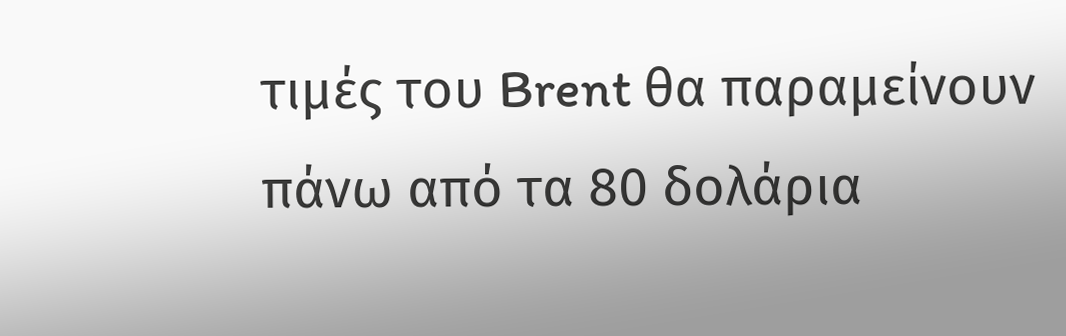τιμές του Brent θα παραμείνουν πάνω από τα 80 δολάρια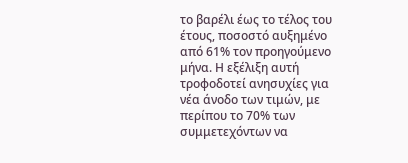το βαρέλι έως το τέλος του έτους, ποσοστό αυξημένο από 61% τον προηγούμενο μήνα. Η εξέλιξη αυτή τροφοδοτεί ανησυχίες για νέα άνοδο των τιμών, με περίπου το 70% των συμμετεχόντων να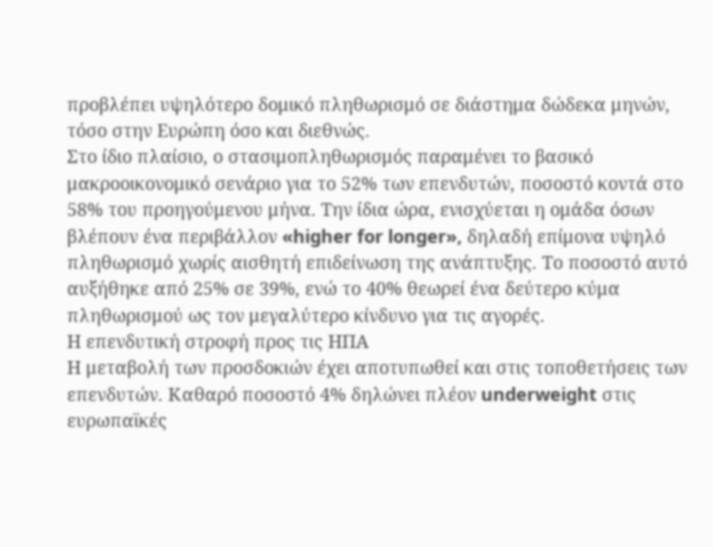προβλέπει υψηλότερο δομικό πληθωρισμό σε διάστημα δώδεκα μηνών, τόσο στην Ευρώπη όσο και διεθνώς.
Στο ίδιο πλαίσιο, ο στασιμοπληθωρισμός παραμένει το βασικό μακροοικονομικό σενάριο για το 52% των επενδυτών, ποσοστό κοντά στο 58% του προηγούμενου μήνα. Την ίδια ώρα, ενισχύεται η ομάδα όσων βλέπουν ένα περιβάλλον «higher for longer», δηλαδή επίμονα υψηλό πληθωρισμό χωρίς αισθητή επιδείνωση της ανάπτυξης. Το ποσοστό αυτό αυξήθηκε από 25% σε 39%, ενώ το 40% θεωρεί ένα δεύτερο κύμα πληθωρισμού ως τον μεγαλύτερο κίνδυνο για τις αγορές.
Η επενδυτική στροφή προς τις ΗΠΑ
Η μεταβολή των προσδοκιών έχει αποτυπωθεί και στις τοποθετήσεις των επενδυτών. Καθαρό ποσοστό 4% δηλώνει πλέον underweight στις ευρωπαϊκές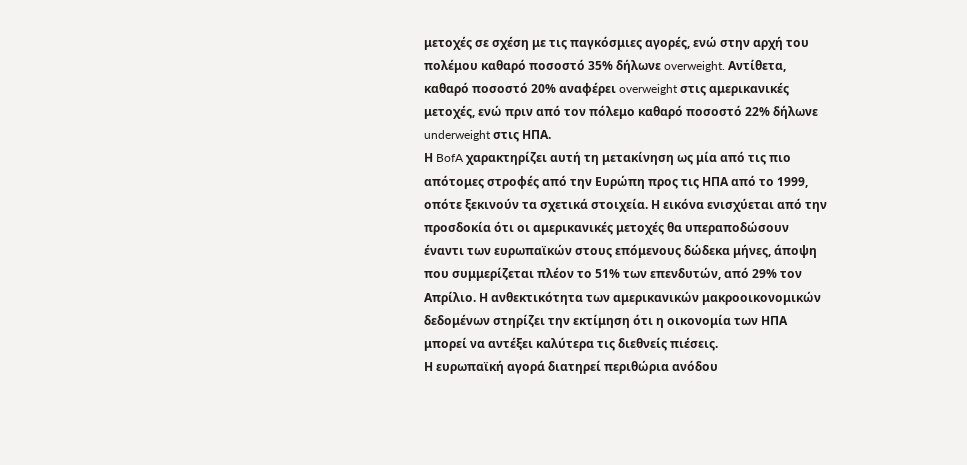μετοχές σε σχέση με τις παγκόσμιες αγορές, ενώ στην αρχή του πολέμου καθαρό ποσοστό 35% δήλωνε overweight. Αντίθετα, καθαρό ποσοστό 20% αναφέρει overweight στις αμερικανικές μετοχές, ενώ πριν από τον πόλεμο καθαρό ποσοστό 22% δήλωνε underweight στις ΗΠΑ.
Η BofA χαρακτηρίζει αυτή τη μετακίνηση ως μία από τις πιο απότομες στροφές από την Ευρώπη προς τις ΗΠΑ από το 1999, οπότε ξεκινούν τα σχετικά στοιχεία. Η εικόνα ενισχύεται από την προσδοκία ότι οι αμερικανικές μετοχές θα υπεραποδώσουν έναντι των ευρωπαϊκών στους επόμενους δώδεκα μήνες, άποψη που συμμερίζεται πλέον το 51% των επενδυτών, από 29% τον Απρίλιο. Η ανθεκτικότητα των αμερικανικών μακροοικονομικών δεδομένων στηρίζει την εκτίμηση ότι η οικονομία των ΗΠΑ μπορεί να αντέξει καλύτερα τις διεθνείς πιέσεις.
Η ευρωπαϊκή αγορά διατηρεί περιθώρια ανόδου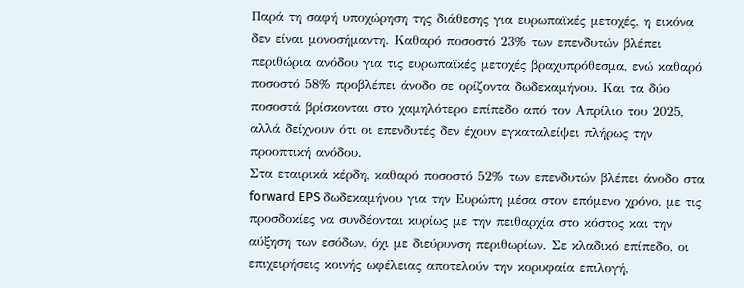Παρά τη σαφή υποχώρηση της διάθεσης για ευρωπαϊκές μετοχές, η εικόνα δεν είναι μονοσήμαντη. Καθαρό ποσοστό 23% των επενδυτών βλέπει περιθώρια ανόδου για τις ευρωπαϊκές μετοχές βραχυπρόθεσμα, ενώ καθαρό ποσοστό 58% προβλέπει άνοδο σε ορίζοντα δωδεκαμήνου. Και τα δύο ποσοστά βρίσκονται στο χαμηλότερο επίπεδο από τον Απρίλιο του 2025, αλλά δείχνουν ότι οι επενδυτές δεν έχουν εγκαταλείψει πλήρως την προοπτική ανόδου.
Στα εταιρικά κέρδη, καθαρό ποσοστό 52% των επενδυτών βλέπει άνοδο στα forward EPS δωδεκαμήνου για την Ευρώπη μέσα στον επόμενο χρόνο, με τις προσδοκίες να συνδέονται κυρίως με την πειθαρχία στο κόστος και την αύξηση των εσόδων, όχι με διεύρυνση περιθωρίων. Σε κλαδικό επίπεδο, οι επιχειρήσεις κοινής ωφέλειας αποτελούν την κορυφαία επιλογή,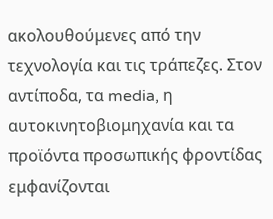ακολουθούμενες από την τεχνολογία και τις τράπεζες. Στον αντίποδα, τα media, η αυτοκινητοβιομηχανία και τα προϊόντα προσωπικής φροντίδας εμφανίζονται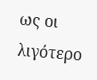ως οι λιγότερο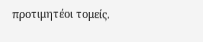προτιμητέοι τομείς.